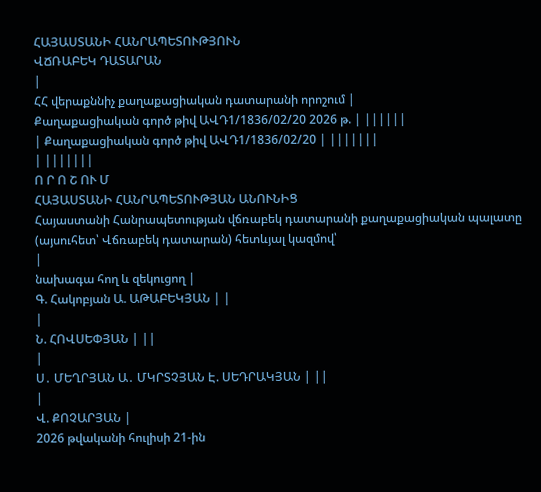ՀԱՅԱՍՏԱՆԻ ՀԱՆՐԱՊԵՏՈՒԹՅՈՒՆ
ՎՃՌԱԲԵԿ ԴԱՏԱՐԱՆ
|
ՀՀ վերաքննիչ քաղաքացիական դատարանի որոշում |
Քաղաքացիական գործ թիվ ԱՎԴ1/1836/02/20 2026 թ. | ||||||
| Քաղաքացիական գործ թիվ ԱՎԴ1/1836/02/20 | |||||||
| |||||||
Ո Ր Ո Շ ՈՒ Մ
ՀԱՅԱՍՏԱՆԻ ՀԱՆՐԱՊԵՏՈՒԹՅԱՆ ԱՆՈՒՆԻՑ
Հայաստանի Հանրապետության վճռաբեկ դատարանի քաղաքացիական պալատը (այսուհետ՝ Վճռաբեկ դատարան) հետևյալ կազմով՝
|
նախագա հող և զեկուցող |
Գ. Հակոբյան Ա. ԱԹԱԲԵԿՅԱՆ | |
|
Ն. ՀՈՎՍԵՓՅԱՆ | ||
|
Ս․ ՄԵՂՐՅԱՆ Ա․ ՄԿՐՏՉՅԱՆ Է. ՍԵԴՐԱԿՅԱՆ | ||
|
Վ. ՔՈՉԱՐՅԱՆ |
2026 թվականի հուլիսի 21-ին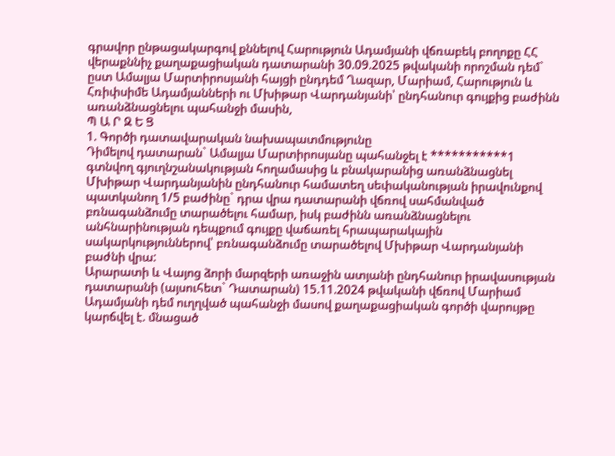գրավոր ընթացակարգով քննելով Հարություն Ադամյանի վճռաբեկ բողոքը ՀՀ վերաքննիչ քաղաքացիական դատարանի 30.09.2025 թվականի որոշման դեմ` ըստ Ամալյա Մարտիրոսյանի հայցի ընդդեմ Ղազար, Մարիամ, Հարություն և Հռիփսիմե Ադամյանների ու Մխիթար Վարդանյանի՝ ընդհանուր գույքից բաժինն առանձնացնելու պահանջի մասին,
Պ Ա Ր Զ Ե Ց
1. Գործի դատավարական նախապատմությունը
Դիմելով դատարան` Ամալյա Մարտիրոսյանը պահանջել է ***********1 գտնվող գյուղնշանակության հողամասից և բնակարանից առանձնացնել Մխիթար Վարդանյանին ընդհանուր համատեղ սեփականության իրավունքով պատկանող 1/5 բաժինը` դրա վրա դատարանի վճռով սահմանված բռնագանձումը տարածելու համար, իսկ բաժինն առանձնացնելու անհնարինության դեպքում գույքը վաճառել հրապարակային սակարկություններով՝ բռնագանձումը տարածելով Մխիթար Վարդանյանի բաժնի վրա:
Արարատի և Վայոց ձորի մարզերի առաջին ատյանի ընդհանուր իրավասության դատարանի (այսուհետ` Դատարան) 15.11.2024 թվականի վճռով Մարիամ Ադամյանի դեմ ուղղված պահանջի մասով քաղաքացիական գործի վարույթը կարճվել է. մնացած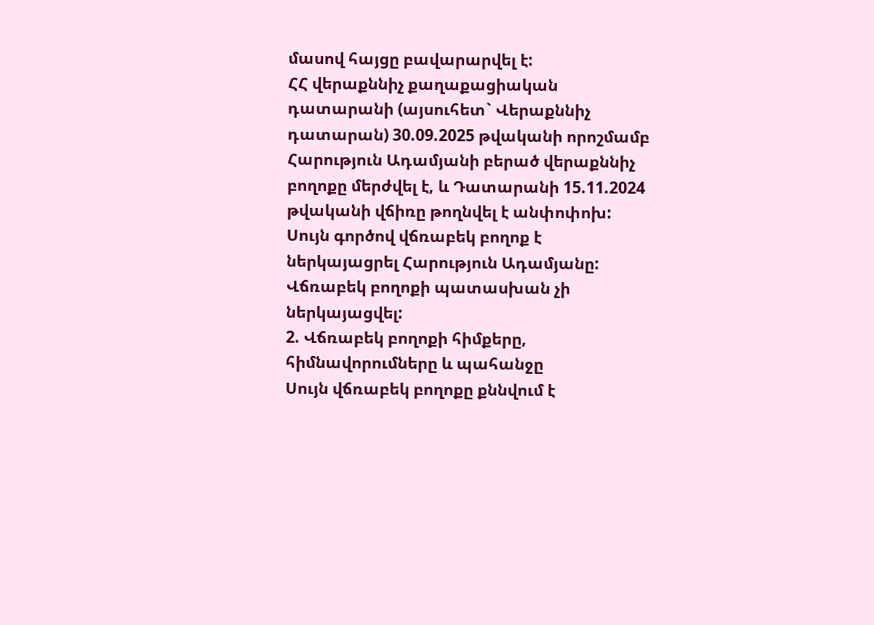մասով հայցը բավարարվել է:
ՀՀ վերաքննիչ քաղաքացիական դատարանի (այսուհետ` Վերաքննիչ դատարան) 30.09.2025 թվականի որոշմամբ Հարություն Ադամյանի բերած վերաքննիչ բողոքը մերժվել է, և Դատարանի 15.11.2024 թվականի վճիռը թողնվել է անփոփոխ:
Սույն գործով վճռաբեկ բողոք է ներկայացրել Հարություն Ադամյանը:
Վճռաբեկ բողոքի պատասխան չի ներկայացվել:
2. Վճռաբեկ բողոքի հիմքերը, հիմնավորումները և պահանջը
Սույն վճռաբեկ բողոքը քննվում է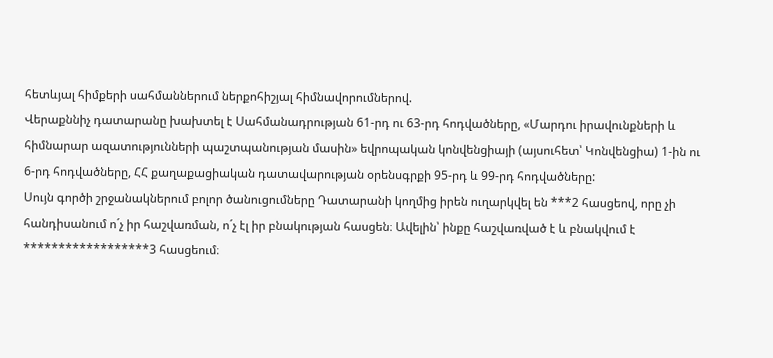հետևյալ հիմքերի սահմաններում ներքոհիշյալ հիմնավորումներով.
Վերաքննիչ դատարանը խախտել է Սահմանադրության 61-րդ ու 63-րդ հոդվածները, «Մարդու իրավունքների և հիմնարար ազատությունների պաշտպանության մասին» եվրոպական կոնվենցիայի (այսուհետ՝ Կոնվենցիա) 1-ին ու 6‑րդ հոդվածները, ՀՀ քաղաքացիական դատավարության օրենսգրքի 95-րդ և 99-րդ հոդվածները:
Սույն գործի շրջանակներում բոլոր ծանուցումները Դատարանի կողմից իրեն ուղարկվել են ***2 հասցեով, որը չի հանդիսանում ո´չ իր հաշվառման, ո´չ էլ իր բնակության հասցեն։ Ավելին՝ ինքը հաշվառված է և բնակվում է ******************3 հասցեում։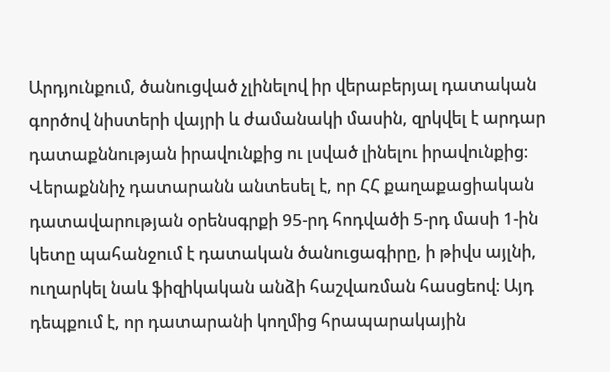Արդյունքում, ծանուցված չլինելով իր վերաբերյալ դատական գործով նիստերի վայրի և ժամանակի մասին, զրկվել է արդար դատաքննության իրավունքից ու լսված լինելու իրավունքից։
Վերաքննիչ դատարանն անտեսել է, որ ՀՀ քաղաքացիական դատավարության օրենսգրքի 95-րդ հոդվածի 5-րդ մասի 1-ին կետը պահանջում է դատական ծանուցագիրը, ի թիվս այլնի, ուղարկել նաև ֆիզիկական անձի հաշվառման հասցեով։ Այդ դեպքում է, որ դատարանի կողմից հրապարակային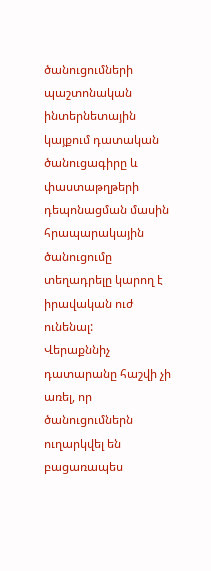ծանուցումների պաշտոնական ինտերնետային կայքում դատական ծանուցագիրը և փաստաթղթերի դեպոնացման մասին հրապարակային ծանուցումը տեղադրելը կարող է իրավական ուժ ունենալ:
Վերաքննիչ դատարանը հաշվի չի առել, որ ծանուցումներն ուղարկվել են բացառապես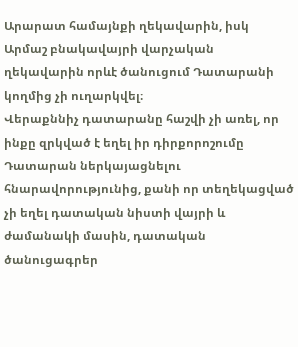Արարատ համայնքի ղեկավարին, իսկ Արմաշ բնակավայրի վարչական ղեկավարին որևէ ծանուցում Դատարանի կողմից չի ուղարկվել։
Վերաքննիչ դատարանը հաշվի չի առել, որ ինքը զրկված է եղել իր դիրքորոշումը Դատարան ներկայացնելու հնարավորությունից, քանի որ տեղեկացված չի եղել դատական նիստի վայրի և ժամանակի մասին, դատական ծանուցագրեր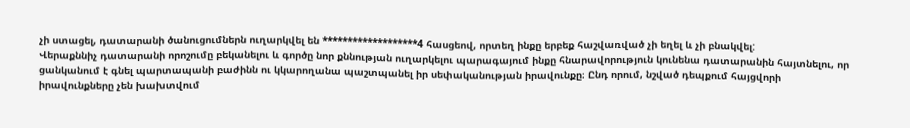չի ստացել, դատարանի ծանուցումներն ուղարկվել են *******************4 հասցեով, որտեղ ինքը երբեք հաշվառված չի եղել և չի բնակվել:
Վերաքննիչ դատարանի որոշումը բեկանելու և գործը նոր քննության ուղարկելու պարագայում ինքը հնարավորություն կունենա դատարանին հայտնելու, որ ցանկանում է գնել պարտապանի բաժինն ու կկարողանա պաշտպանել իր սեփականության իրավունքը։ Ընդ որում, նշված դեպքում հայցվորի իրավունքները չեն խախտվում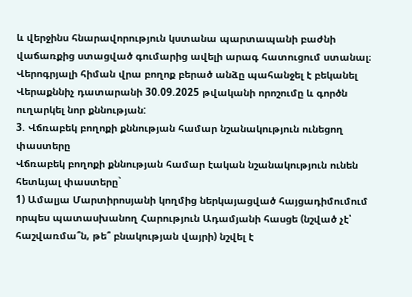և վերջինս հնարավորություն կստանա պարտապանի բաժնի վաճառքից ստացված գումարից ավելի արագ հատուցում ստանալ։
Վերոգրյալի հիման վրա բողոք բերած անձը պահանջել է բեկանել Վերաքննիչ դատարանի 30.09.2025 թվականի որոշումը և գործն ուղարկել նոր քննության:
3. Վճռաբեկ բողոքի քննության համար նշանակություն ունեցող փաստերը
Վճռաբեկ բողոքի քննության համար էական նշանակություն ունեն հետևյալ փաստերը`
1) Ամալյա Մարտիրոսյանի կողմից ներկայացված հայցադիմումում որպես պատասխանող Հարություն Ադամյանի հասցե (նշված չէ՝ հաշվառմա՞ն, թե՞ բնակության վայրի) նշվել է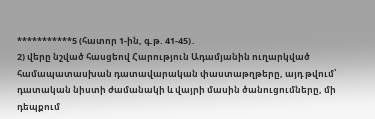***********5 (հատոր 1-ին, գ.թ. 41-45)․
2) վերը նշված հասցեով Հարություն Ադամյանին ուղարկված համապատասխան դատավարական փաստաթղթերը, այդ թվում՝ դատական նիստի ժամանակի և վայրի մասին ծանուցումները, մի դեպքում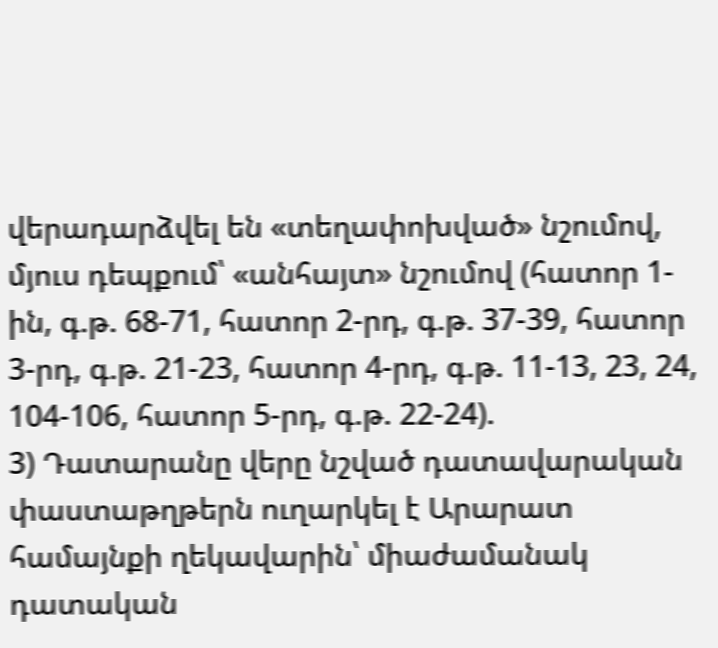վերադարձվել են «տեղափոխված» նշումով, մյուս դեպքում՝ «անհայտ» նշումով (հատոր 1-ին, գ.թ. 68-71, հատոր 2-րդ, գ.թ. 37-39, հատոր 3-րդ, գ.թ. 21-23, հատոր 4-րդ, գ.թ. 11-13, 23, 24, 104-106, հատոր 5-րդ, գ.թ. 22-24).
3) Դատարանը վերը նշված դատավարական փաստաթղթերն ուղարկել է Արարատ համայնքի ղեկավարին՝ միաժամանակ դատական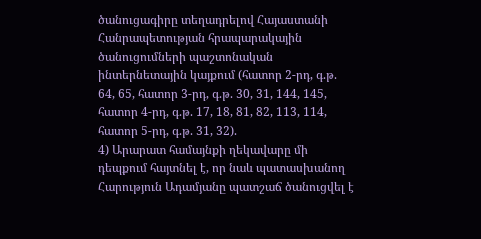ծանուցագիրը տեղադրելով Հայաստանի Հանրապետության հրապարակային ծանուցումների պաշտոնական ինտերնետային կայքում (հատոր 2-րդ, գ.թ. 64, 65, հատոր 3-րդ, գ.թ. 30, 31, 144, 145, հատոր 4-րդ, գ.թ. 17, 18, 81, 82, 113, 114, հատոր 5-րդ, գ.թ. 31, 32).
4) Արարատ համայնքի ղեկավարը մի դեպքում հայտնել է, որ նաև պատասխանող Հարություն Ադամյանը պատշաճ ծանուցվել է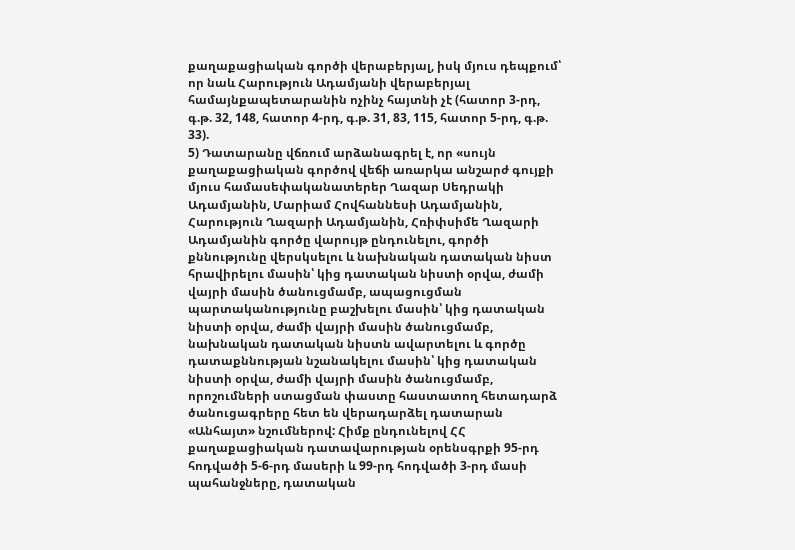քաղաքացիական գործի վերաբերյալ, իսկ մյուս դեպքում՝ որ նաև Հարություն Ադամյանի վերաբերյալ համայնքապետարանին ոչինչ հայտնի չէ (հատոր 3-րդ, գ.թ. 32, 148, հատոր 4-րդ, գ.թ. 31, 83, 115, հատոր 5‑րդ, գ.թ. 33).
5) Դատարանը վճռում արձանագրել է, որ «սույն քաղաքացիական գործով վեճի առարկա անշարժ գույքի մյուս համասեփականատերեր Ղազար Սեդրակի Ադամյանին, Մարիամ Հովհաննեսի Ադամյանին, Հարություն Ղազարի Ադամյանին, Հռիփսիմե Ղազարի Ադամյանին գործը վարույթ ընդունելու, գործի քննությունը վերսկսելու և նախնական դատական նիստ հրավիրելու մասին՝ կից դատական նիստի օրվա, ժամի վայրի մասին ծանուցմամբ, ապացուցման պարտականությունը բաշխելու մասին՝ կից դատական նիստի օրվա, ժամի վայրի մասին ծանուցմամբ, նախնական դատական նիստն ավարտելու և գործը դատաքննության նշանակելու մասին՝ կից դատական նիստի օրվա, ժամի վայրի մասին ծանուցմամբ, որոշումների ստացման փաստը հաստատող հետադարձ ծանուցագրերը հետ են վերադարձել դատարան «Անհայտ» նշումներով: Հիմք ընդունելով ՀՀ քաղաքացիական դատավարության օրենսգրքի 95-րդ հոդվածի 5-6-րդ մասերի և 99-րդ հոդվածի 3-րդ մասի պահանջները, դատական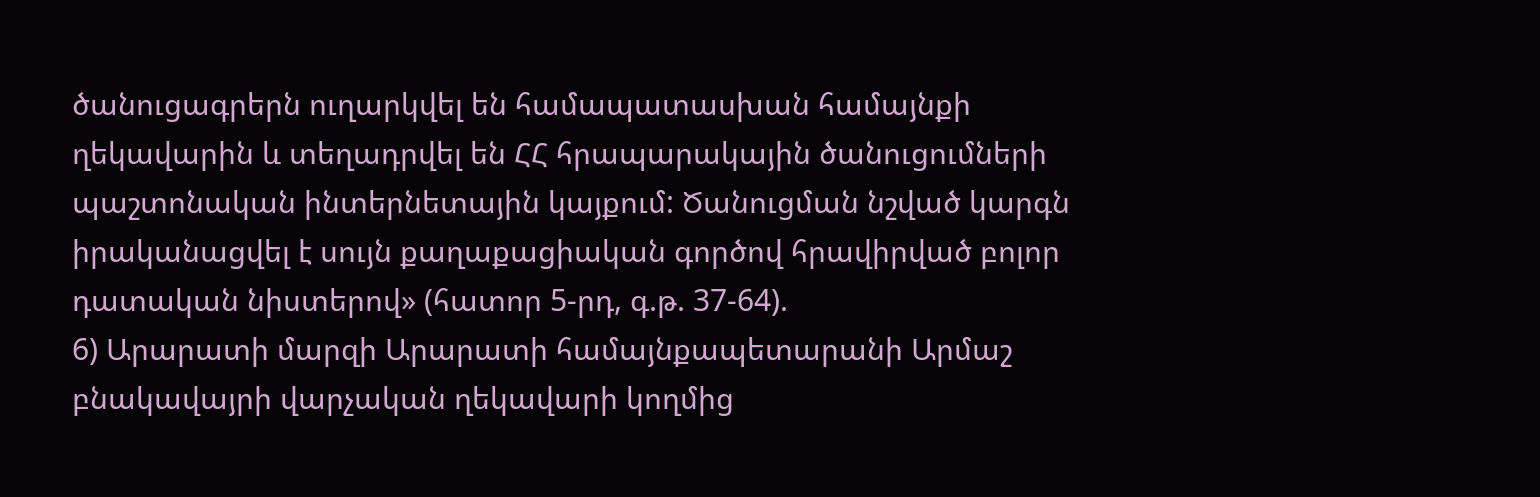ծանուցագրերն ուղարկվել են համապատասխան համայնքի ղեկավարին և տեղադրվել են ՀՀ հրապարակային ծանուցումների պաշտոնական ինտերնետային կայքում: Ծանուցման նշված կարգն իրականացվել է սույն քաղաքացիական գործով հրավիրված բոլոր դատական նիստերով» (հատոր 5-րդ, գ.թ. 37-64).
6) Արարատի մարզի Արարատի համայնքապետարանի Արմաշ բնակավայրի վարչական ղեկավարի կողմից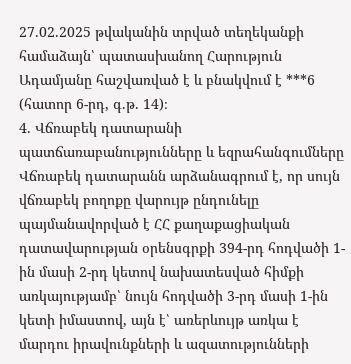27.02.2025 թվականին տրված տեղեկանքի համաձայն՝ պատասխանող Հարություն Ադամյանը հաշվառված է և բնակվում է ***6 (հատոր 6-րդ, գ.թ. 14)։
4. Վճռաբեկ դատարանի պատճառաբանությունները և եզրահանգումները
Վճռաբեկ դատարանն արձանագրում է, որ սույն վճռաբեկ բողոքը վարույթ ընդունելը պայմանավորված է ՀՀ քաղաքացիական դատավարության օրենսգրքի 394-րդ հոդվածի 1-ին մասի 2-րդ կետով նախատեսված հիմքի առկայությամբ՝ նույն հոդվածի 3-րդ մասի 1-ին կետի իմաստով, այն է՝ առերևույթ առկա է մարդու իրավունքների և ազատությունների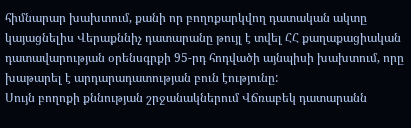հիմնարար խախտում, քանի որ բողոքարկվող դատական ակտը կայացնելիս Վերաքննիչ դատարանը թույլ է տվել ՀՀ քաղաքացիական դատավարության օրենսգրքի 95-րդ հոդվածի այնպիսի խախտում, որը խաթարել է արդարադատության բուն էությունը:
Սույն բողոքի քննության շրջանակներում Վճռաբեկ դատարանն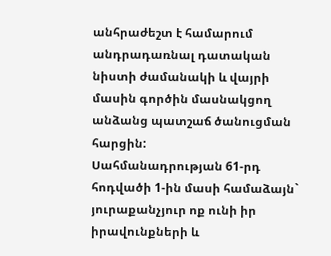անհրաժեշտ է համարում անդրադառնալ դատական նիստի ժամանակի և վայրի մասին գործին մասնակցող անձանց պատշաճ ծանուցման հարցին:
Սահմանադրության 61-րդ հոդվածի 1-ին մասի համաձայն` յուրաքանչյուր ոք ունի իր իրավունքների և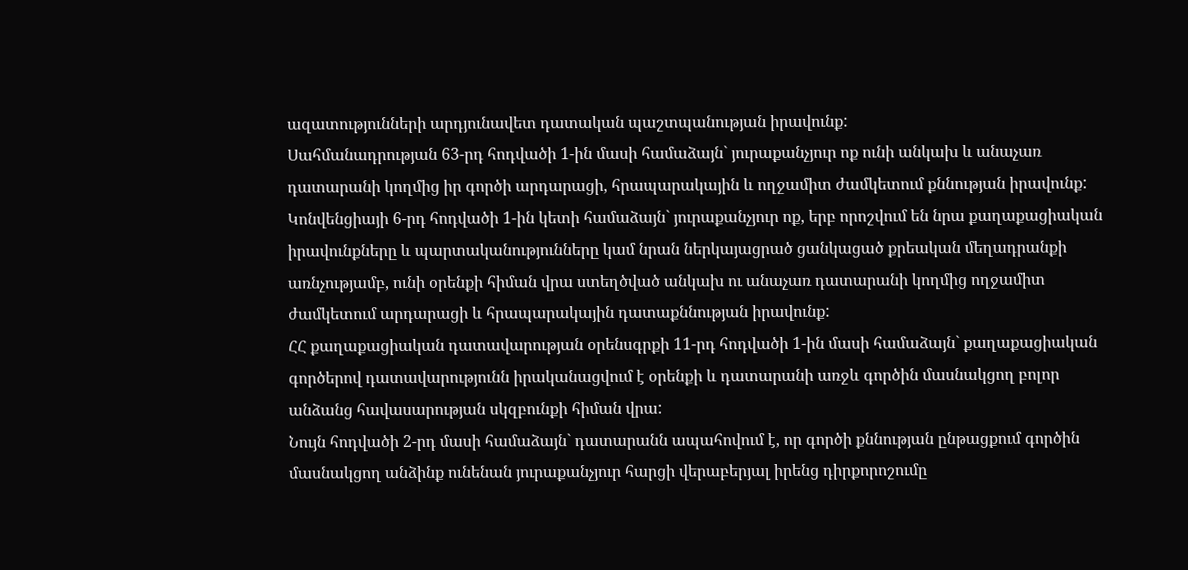ազատությունների արդյունավետ դատական պաշտպանության իրավունք:
Սահմանադրության 63-րդ հոդվածի 1-ին մասի համաձայն` յուրաքանչյուր ոք ունի անկախ և անաչառ դատարանի կողմից իր գործի արդարացի, հրապարակային և ողջամիտ ժամկետում քննության իրավունք:
Կոնվենցիայի 6-րդ հոդվածի 1-ին կետի համաձայն` յուրաքանչյուր ոք, երբ որոշվում են նրա քաղաքացիական իրավունքները և պարտականությունները կամ նրան ներկայացրած ցանկացած քրեական մեղադրանքի առնչությամբ, ունի օրենքի հիման վրա ստեղծված անկախ ու անաչառ դատարանի կողմից ողջամիտ ժամկետում արդարացի և հրապարակային դատաքննության իրավունք:
ՀՀ քաղաքացիական դատավարության օրենսգրքի 11-րդ հոդվածի 1-ին մասի համաձայն` քաղաքացիական գործերով դատավարությունն իրականացվում է օրենքի և դատարանի առջև գործին մասնակցող բոլոր անձանց հավասարության սկզբունքի հիման վրա:
Նույն հոդվածի 2-րդ մասի համաձայն` դատարանն ապահովում է, որ գործի քննության ընթացքում գործին մասնակցող անձինք ունենան յուրաքանչյուր հարցի վերաբերյալ իրենց դիրքորոշումը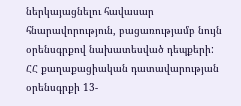ներկայացնելու հավասար հնարավորություն, բացառությամբ նույն օրենսգրքով նախատեսված դեպքերի:
ՀՀ քաղաքացիական դատավարության օրենսգրքի 13-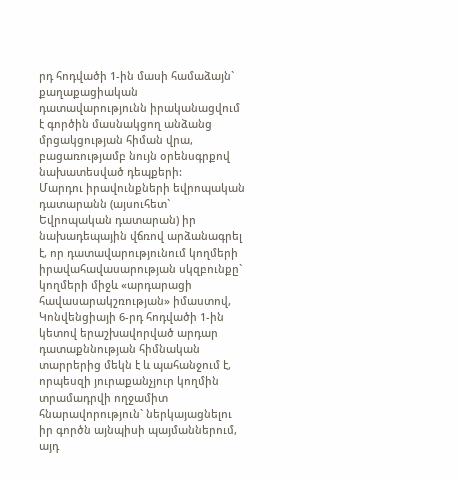րդ հոդվածի 1-ին մասի համաձայն` քաղաքացիական դատավարությունն իրականացվում է գործին մասնակցող անձանց մրցակցության հիման վրա, բացառությամբ նույն օրենսգրքով նախատեսված դեպքերի:
Մարդու իրավունքների եվրոպական դատարանն (այսուհետ` Եվրոպական դատարան) իր նախադեպային վճռով արձանագրել է, որ դատավարությունում կողմերի իրավահավասարության սկզբունքը` կողմերի միջև «արդարացի հավասարակշռության» իմաստով, Կոնվենցիայի 6-րդ հոդվածի 1-ին կետով երաշխավորված արդար դատաքննության հիմնական տարրերից մեկն է և պահանջում է, որպեսզի յուրաքանչյուր կողմին տրամադրվի ողջամիտ հնարավորություն` ներկայացնելու իր գործն այնպիսի պայմաններում, այդ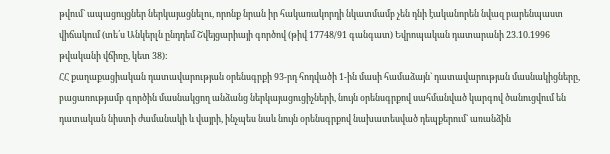թվում` ապացույցներ ներկայացնելու, որոնք նրան իր հակառակորդի նկատմամբ չեն դնի էականորեն նվազ բարենպաստ վիճակում (տե՛ս Անկերլն ընդդեմ Շվեյցարիայի գործով (թիվ 17748/91 գանգատ) Եվրոպական դատարանի 23.10.1996 թվականի վճիռը, կետ 38):
ՀՀ քաղաքացիական դատավարության օրենսգրքի 93-րդ հոդվածի 1-ին մասի համաձայն` դատավարության մասնակիցները, բացառությամբ գործին մասնակցող անձանց ներկայացուցիչների, նույն օրենսգրքով սահմանված կարգով ծանուցվում են դատական նիստի ժամանակի և վայրի, ինչպես նաև նույն օրենսգրքով նախատեսված դեպքերում` առանձին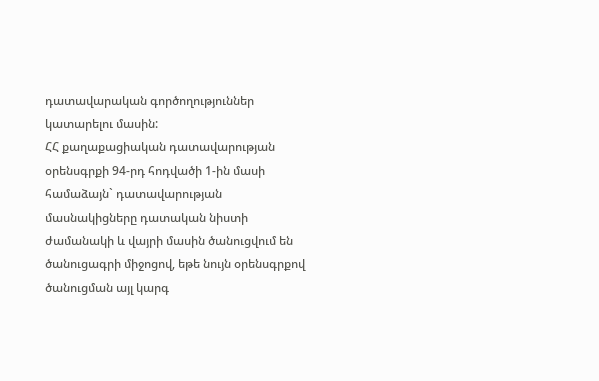դատավարական գործողություններ կատարելու մասին:
ՀՀ քաղաքացիական դատավարության օրենսգրքի 94-րդ հոդվածի 1-ին մասի համաձայն` դատավարության մասնակիցները դատական նիստի ժամանակի և վայրի մասին ծանուցվում են ծանուցագրի միջոցով, եթե նույն օրենսգրքով ծանուցման այլ կարգ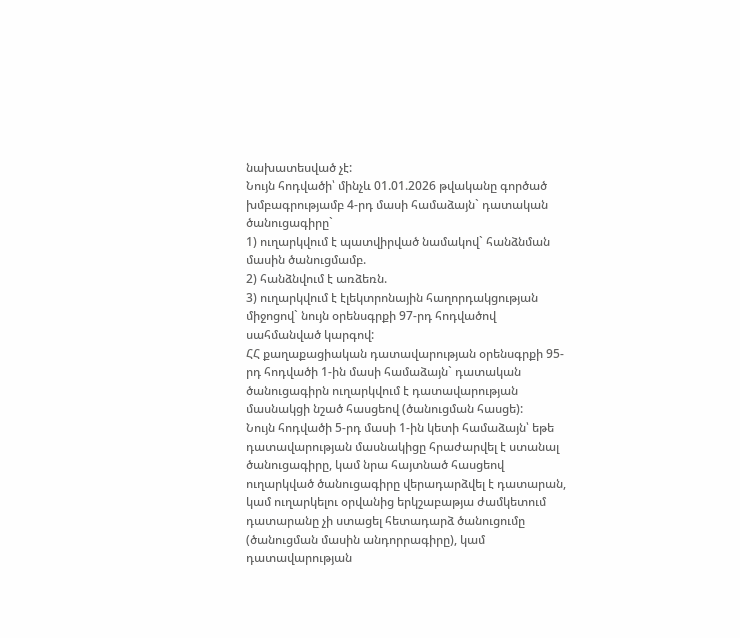նախատեսված չէ:
Նույն հոդվածի՝ մինչև 01.01.2026 թվականը գործած խմբագրությամբ 4-րդ մասի համաձայն` դատական ծանուցագիրը`
1) ուղարկվում է պատվիրված նամակով` հանձնման մասին ծանուցմամբ.
2) հանձնվում է առձեռն.
3) ուղարկվում է էլեկտրոնային հաղորդակցության միջոցով` նույն օրենսգրքի 97-րդ հոդվածով սահմանված կարգով:
ՀՀ քաղաքացիական դատավարության օրենսգրքի 95-րդ հոդվածի 1-ին մասի համաձայն` դատական ծանուցագիրն ուղարկվում է դատավարության մասնակցի նշած հասցեով (ծանուցման հասցե):
Նույն հոդվածի 5-րդ մասի 1-ին կետի համաձայն՝ եթե դատավարության մասնակիցը հրաժարվել է ստանալ ծանուցագիրը, կամ նրա հայտնած հասցեով ուղարկված ծանուցագիրը վերադարձվել է դատարան, կամ ուղարկելու օրվանից երկշաբաթյա ժամկետում դատարանը չի ստացել հետադարձ ծանուցումը (ծանուցման մասին անդորրագիրը), կամ դատավարության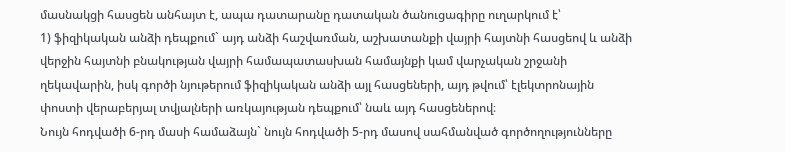մասնակցի հասցեն անհայտ է, ապա դատարանը դատական ծանուցագիրը ուղարկում է՝
1) ֆիզիկական անձի դեպքում` այդ անձի հաշվառման, աշխատանքի վայրի հայտնի հասցեով և անձի վերջին հայտնի բնակության վայրի համապատասխան համայնքի կամ վարչական շրջանի ղեկավարին, իսկ գործի նյութերում ֆիզիկական անձի այլ հասցեների, այդ թվում՝ էլեկտրոնային փոստի վերաբերյալ տվյալների առկայության դեպքում՝ նաև այդ հասցեներով։
Նույն հոդվածի 6-րդ մասի համաձայն` նույն հոդվածի 5-րդ մասով սահմանված գործողությունները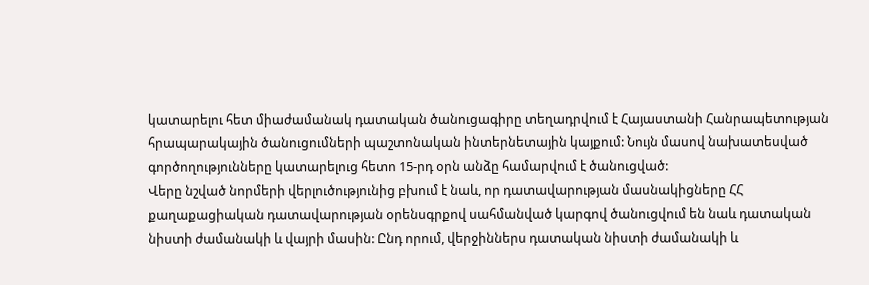կատարելու հետ միաժամանակ դատական ծանուցագիրը տեղադրվում է Հայաստանի Հանրապետության հրապարակային ծանուցումների պաշտոնական ինտերնետային կայքում: Նույն մասով նախատեսված գործողությունները կատարելուց հետո 15-րդ օրն անձը համարվում է ծանուցված:
Վերը նշված նորմերի վերլուծությունից բխում է նաև, որ դատավարության մասնակիցները ՀՀ քաղաքացիական դատավարության օրենսգրքով սահմանված կարգով ծանուցվում են նաև դատական նիստի ժամանակի և վայրի մասին: Ընդ որում, վերջիններս դատական նիստի ժամանակի և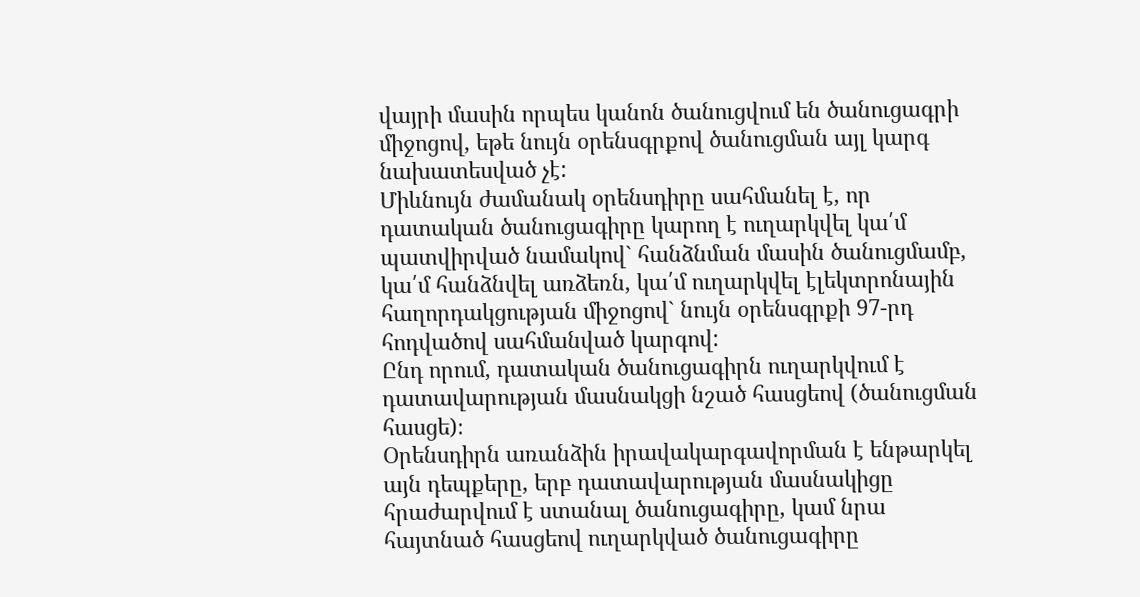վայրի մասին որպես կանոն ծանուցվում են ծանուցագրի միջոցով, եթե նույն օրենսգրքով ծանուցման այլ կարգ նախատեսված չէ:
Միևնույն ժամանակ օրենսդիրը սահմանել է, որ դատական ծանուցագիրը կարող է ուղարկվել կա՛մ պատվիրված նամակով` հանձնման մասին ծանուցմամբ, կա՛մ հանձնվել առձեռն, կա՛մ ուղարկվել էլեկտրոնային հաղորդակցության միջոցով` նույն օրենսգրքի 97-րդ հոդվածով սահմանված կարգով:
Ընդ որում, դատական ծանուցագիրն ուղարկվում է դատավարության մասնակցի նշած հասցեով (ծանուցման հասցե)։
Օրենսդիրն առանձին իրավակարգավորման է ենթարկել այն դեպքերը, երբ դատավարության մասնակիցը հրաժարվում է ստանալ ծանուցագիրը, կամ նրա հայտնած հասցեով ուղարկված ծանուցագիրը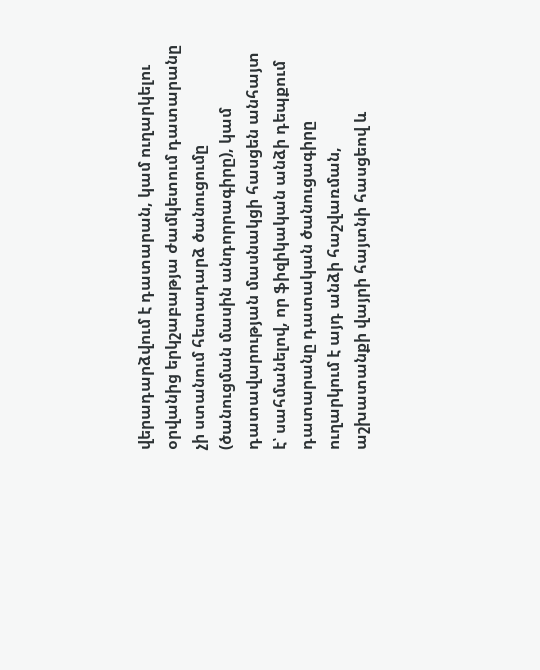վերադարձվում է դատարան, կամ ուղարկելու օրվանից երկշաբաթյա ժամկետում դատարանը չի ստանում հետադարձ ծանուցումը (ծանուցման մասին անդորրագիրը), կամ դատավարության մասնակցի հասցեն անհայտ է՝ սահմանելով, որ ֆիզիկական անձի դեպքում դատարանը դատական ծանուցագիրը ուղարկում է այդ անձի հաշվառման, աշխատանքի վայրի հայտնի հասցեով և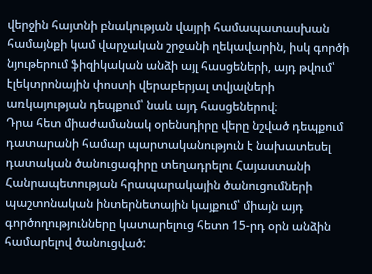վերջին հայտնի բնակության վայրի համապատասխան համայնքի կամ վարչական շրջանի ղեկավարին, իսկ գործի նյութերում ֆիզիկական անձի այլ հասցեների, այդ թվում՝ էլեկտրոնային փոստի վերաբերյալ տվյալների առկայության դեպքում՝ նաև այդ հասցեներով։
Դրա հետ միաժամանակ օրենսդիրը վերը նշված դեպքում դատարանի համար պարտականություն է նախատեսել դատական ծանուցագիրը տեղադրելու Հայաստանի Հանրապետության հրապարակային ծանուցումների պաշտոնական ինտերնետային կայքում՝ միայն այդ գործողությունները կատարելուց հետո 15-րդ օրն անձին համարելով ծանուցված: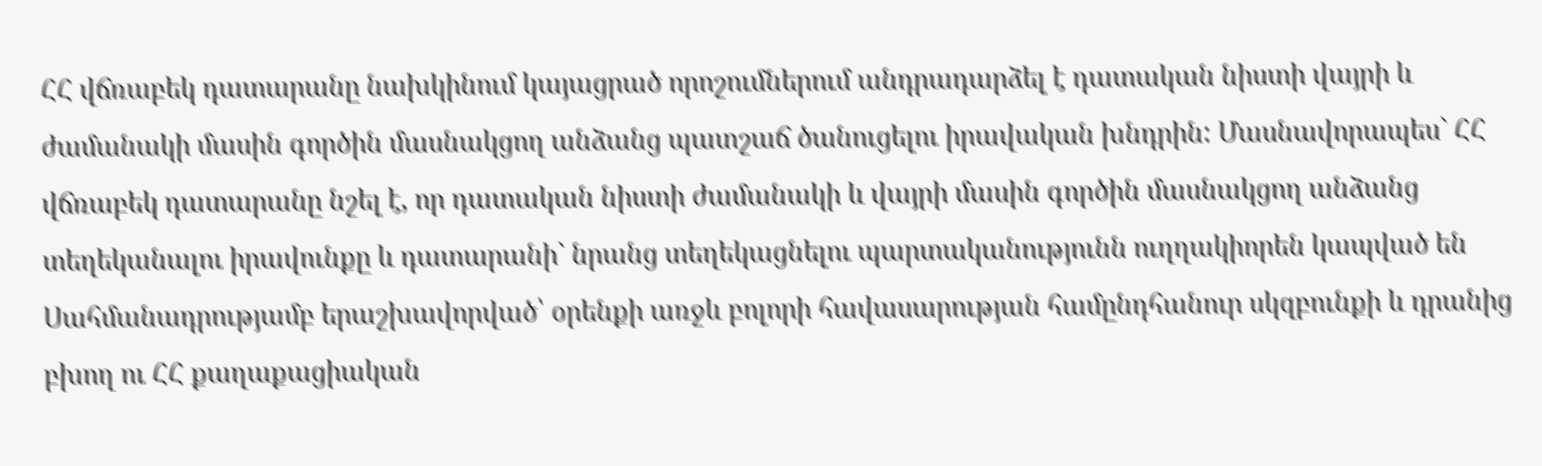ՀՀ վճռաբեկ դատարանը նախկինում կայացրած որոշումներում անդրադարձել է դատական նիստի վայրի և ժամանակի մասին գործին մասնակցող անձանց պատշաճ ծանուցելու իրավական խնդրին: Մասնավորապես` ՀՀ վճռաբեկ դատարանը նշել է, որ դատական նիստի ժամանակի և վայրի մասին գործին մասնակցող անձանց տեղեկանալու իրավունքը և դատարանի` նրանց տեղեկացնելու պարտականությունն ուղղակիորեն կապված են Սահմանադրությամբ երաշխավորված՝ օրենքի առջև բոլորի հավասարության համընդհանուր սկզբունքի և դրանից բխող ու ՀՀ քաղաքացիական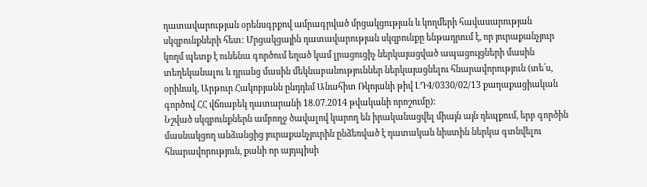դատավարության օրենսգրքով ամրագրված մրցակցության և կողմերի հավասարության սկզբունքների հետ: Մրցակցային դատավարության սկզբունքը ենթադրում է, որ յուրաքանչյուր կողմ պետք է ունենա գործում եղած կամ լրացուցիչ ներկայացված ապացույցների մասին տեղեկանալու և դրանց մասին մեկնաբանություններ ներկայացնելու հնարավորություն (տե՛ս, օրինակ, Արթուր Հակոբյանն ընդդեմ Անահիտ Ռկոյանի թիվ ԼԴ4/0330/02/13 քաղաքացիական գործով ՀՀ վճռաբեկ դատարանի 18.07.2014 թվականի որոշումը):
Նշված սկզբունքներն ամբողջ ծավալով կարող են իրականացվել միայն այն դեպքում, երբ գործին մասնակցող անձանցից յուրաքանչյուրին ընձեռված է դատական նիստին ներկա գտնվելու հնարավորություն, քանի որ այդպիսի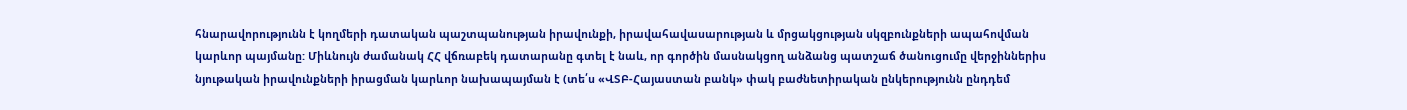հնարավորությունն է կողմերի դատական պաշտպանության իրավունքի, իրավահավասարության և մրցակցության սկզբունքների ապահովման կարևոր պայմանը: Միևնույն ժամանակ ՀՀ վճռաբեկ դատարանը գտել է նաև, որ գործին մասնակցող անձանց պատշաճ ծանուցումը վերջիններիս նյութական իրավունքների իրացման կարևոր նախապայման է (տե՛ս «ՎՏԲ-Հայաստան բանկ» փակ բաժնետիրական ընկերությունն ընդդեմ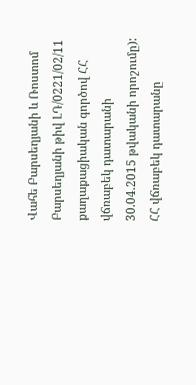Վահե Բարսեղյանի և Ռոստոմ Բարսեղյանի թիվ ԼԴ/0221/02/11 քաղաքացիական գործով ՀՀ վճռաբեկ դատարանի 30.04.2015 թվականի որոշումը):
ՀՀ վճռաբեկ դատարանը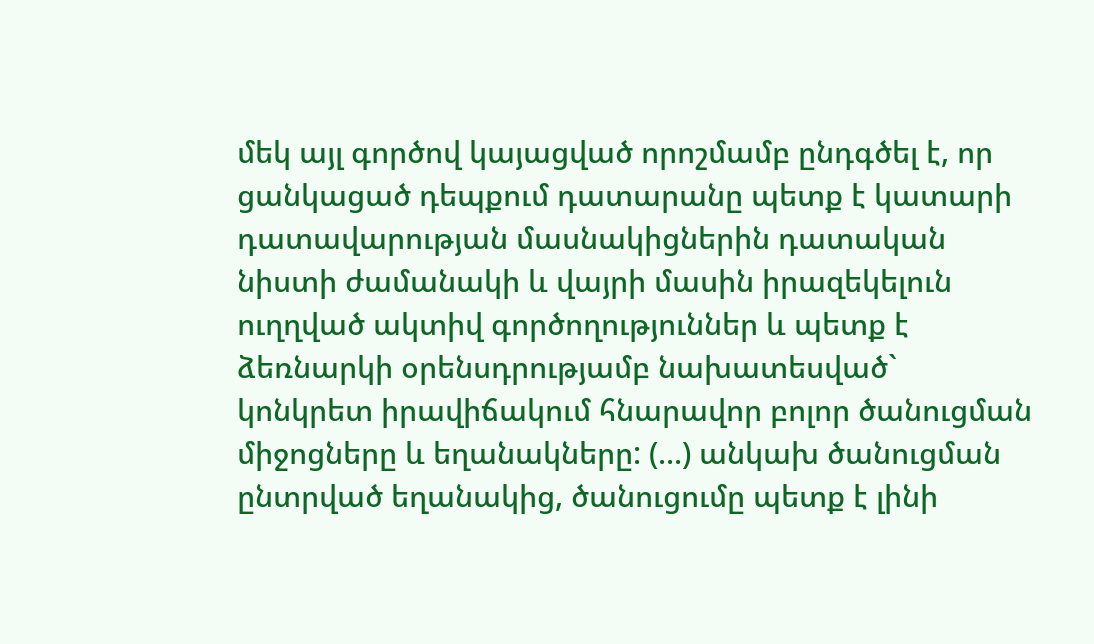մեկ այլ գործով կայացված որոշմամբ ընդգծել է, որ ցանկացած դեպքում դատարանը պետք է կատարի դատավարության մասնակիցներին դատական նիստի ժամանակի և վայրի մասին իրազեկելուն ուղղված ակտիվ գործողություններ և պետք է ձեռնարկի օրենսդրությամբ նախատեսված` կոնկրետ իրավիճակում հնարավոր բոլոր ծանուցման միջոցները և եղանակները: (...) անկախ ծանուցման ընտրված եղանակից, ծանուցումը պետք է լինի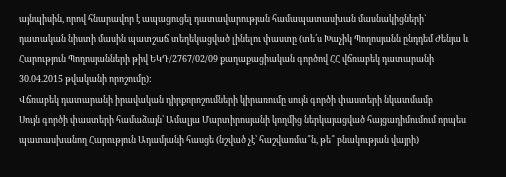այնպիսին, որով հնարավոր է ապացուցել դատավարության համապատասխան մասնակիցների` դատական նիստի մասին պատշաճ տեղեկացված լինելու փաստը (տե՛ս Խաչիկ Պողոսյանն ընդդեմ Ժենյա և Հարություն Պողոսյանների թիվ ԵԿԴ/2767/02/09 քաղաքացիական գործով ՀՀ վճռաբեկ դատարանի 30.04.2015 թվականի որոշումը):
Վճռաբեկ դատարանի իրավական դիրքորոշումների կիրառումը սույն գործի փաստերի նկատմամբ
Սույն գործի փաստերի համաձայն՝ Ամալյա Մարտիրոսյանի կողմից ներկայացված հայցադիմումում որպես պատասխանող Հարություն Ադամյանի հասցե (նշված չէ՝ հաշվառմա՞ն, թե՞ բնակության վայրի)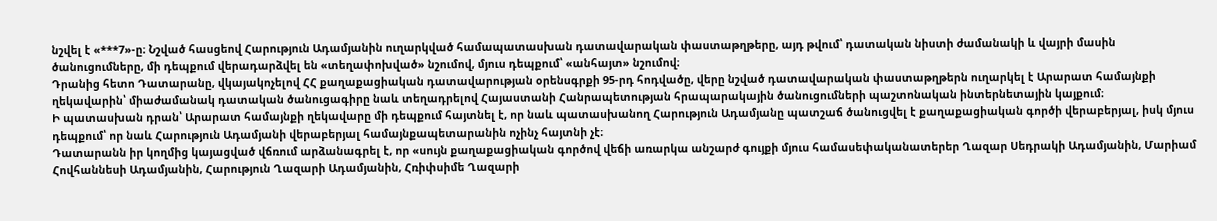նշվել է «***7»-ը։ Նշված հասցեով Հարություն Ադամյանին ուղարկված համապատասխան դատավարական փաստաթղթերը, այդ թվում՝ դատական նիստի ժամանակի և վայրի մասին ծանուցումները, մի դեպքում վերադարձվել են «տեղափոխված» նշումով, մյուս դեպքում՝ «անհայտ» նշումով։
Դրանից հետո Դատարանը, վկայակոչելով ՀՀ քաղաքացիական դատավարության օրենսգրքի 95-րդ հոդվածը, վերը նշված դատավարական փաստաթղթերն ուղարկել է Արարատ համայնքի ղեկավարին՝ միաժամանակ դատական ծանուցագիրը նաև տեղադրելով Հայաստանի Հանրապետության հրապարակային ծանուցումների պաշտոնական ինտերնետային կայքում։
Ի պատասխան դրան՝ Արարատ համայնքի ղեկավարը մի դեպքում հայտնել է, որ նաև պատասխանող Հարություն Ադամյանը պատշաճ ծանուցվել է քաղաքացիական գործի վերաբերյալ, իսկ մյուս դեպքում՝ որ նաև Հարություն Ադամյանի վերաբերյալ համայնքապետարանին ոչինչ հայտնի չէ։
Դատարանն իր կողմից կայացված վճռում արձանագրել է, որ «սույն քաղաքացիական գործով վեճի առարկա անշարժ գույքի մյուս համասեփականատերեր Ղազար Սեդրակի Ադամյանին, Մարիամ Հովհաննեսի Ադամյանին, Հարություն Ղազարի Ադամյանին, Հռիփսիմե Ղազարի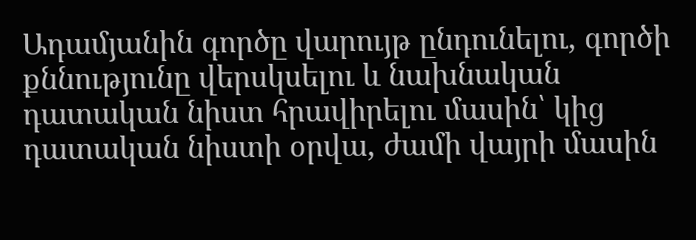Ադամյանին գործը վարույթ ընդունելու, գործի քննությունը վերսկսելու և նախնական դատական նիստ հրավիրելու մասին՝ կից դատական նիստի օրվա, ժամի վայրի մասին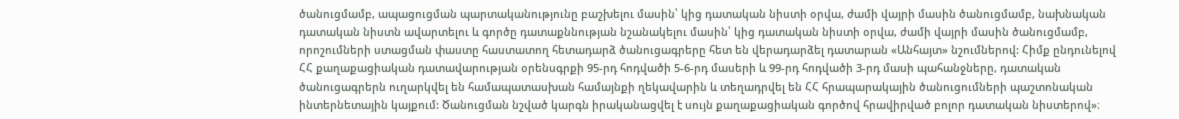ծանուցմամբ, ապացուցման պարտականությունը բաշխելու մասին՝ կից դատական նիստի օրվա, ժամի վայրի մասին ծանուցմամբ, նախնական դատական նիստն ավարտելու և գործը դատաքննության նշանակելու մասին՝ կից դատական նիստի օրվա, ժամի վայրի մասին ծանուցմամբ, որոշումների ստացման փաստը հաստատող հետադարձ ծանուցագրերը հետ են վերադարձել դատարան «Անհայտ» նշումներով: Հիմք ընդունելով ՀՀ քաղաքացիական դատավարության օրենսգրքի 95-րդ հոդվածի 5-6-րդ մասերի և 99-րդ հոդվածի 3-րդ մասի պահանջները, դատական ծանուցագրերն ուղարկվել են համապատասխան համայնքի ղեկավարին և տեղադրվել են ՀՀ հրապարակային ծանուցումների պաշտոնական ինտերնետային կայքում: Ծանուցման նշված կարգն իրականացվել է սույն քաղաքացիական գործով հրավիրված բոլոր դատական նիստերով»։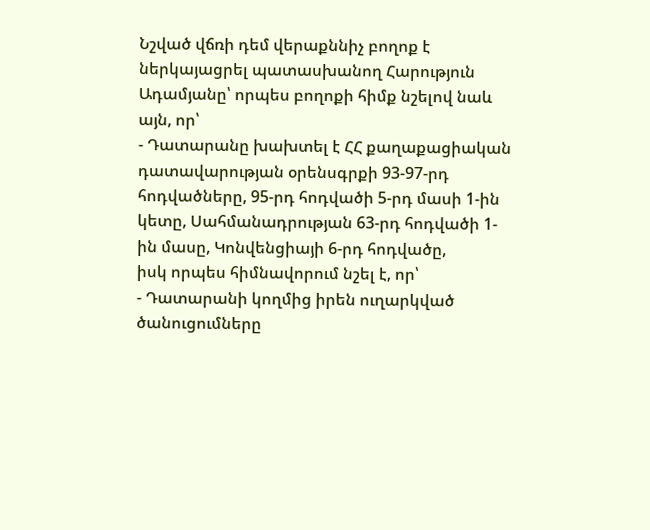Նշված վճռի դեմ վերաքննիչ բողոք է ներկայացրել պատասխանող Հարություն Ադամյանը՝ որպես բողոքի հիմք նշելով նաև այն, որ՝
- Դատարանը խախտել է ՀՀ քաղաքացիական դատավարության օրենսգրքի 93-97-րդ հոդվածները, 95-րդ հոդվածի 5-րդ մասի 1-ին կետը, Սահմանադրության 63-րդ հոդվածի 1-ին մասը, Կոնվենցիայի 6-րդ հոդվածը,
իսկ որպես հիմնավորում նշել է, որ՝
- Դատարանի կողմից իրեն ուղարկված ծանուցումները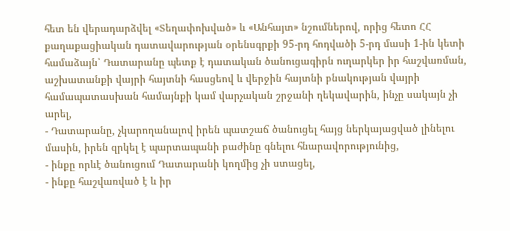հետ են վերադարձվել «Տեղափոխված» և «Անհայտ» նշումներով, որից հետո ՀՀ քաղաքացիական դատավարության օրենսգրքի 95-րդ հոդվածի 5-րդ մասի 1-ին կետի համաձայն՝ Դատարանը պետք է դատական ծանուցագիրն ուղարկեր իր հաշվառման, աշխատանքի վայրի հայտնի հասցեով և վերջին հայտնի բնակության վայրի համապատասխան համայնքի կամ վարչական շրջանի ղեկավարին, ինչը սակայն չի արել,
- Դատարանը, չկարողանալով իրեն պատշաճ ծանուցել հայց ներկայացված լինելու մասին, իրեն զրկել է պարտապանի բաժինը գնելու հնարավորությունից,
- ինքը որևէ ծանուցում Դատարանի կողմից չի ստացել,
- ինքը հաշվառված է և իր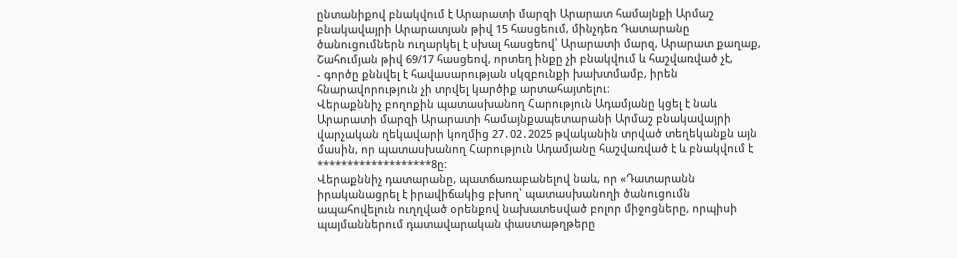ընտանիքով բնակվում է Արարատի մարզի Արարատ համայնքի Արմաշ բնակավայրի Արարատյան թիվ 15 հասցեում, մինչդեռ Դատարանը ծանուցումներն ուղարկել է սխալ հասցեով՝ Արարատի մարզ, Արարատ քաղաք, Շահումյան թիվ 69/17 հասցեով, որտեղ ինքը չի բնակվում և հաշվառված չէ,
- գործը քննվել է հավասարության սկզբունքի խախտմամբ, իրեն հնարավորություն չի տրվել կարծիք արտահայտելու։
Վերաքննիչ բողոքին պատասխանող Հարություն Ադամյանը կցել է նաև Արարատի մարզի Արարատի համայնքապետարանի Արմաշ բնակավայրի վարչական ղեկավարի կողմից 27․02․2025 թվականին տրված տեղեկանքն այն մասին, որ պատասխանող Հարություն Ադամյանը հաշվառված է և բնակվում է *******************8ը։
Վերաքննիչ դատարանը, պատճառաբանելով նաև, որ «Դատարանն իրականացրել է իրավիճակից բխող՝ պատասխանողի ծանուցումն ապահովելուն ուղղված օրենքով նախատեսված բոլոր միջոցները, որպիսի պայմաններում դատավարական փաստաթղթերը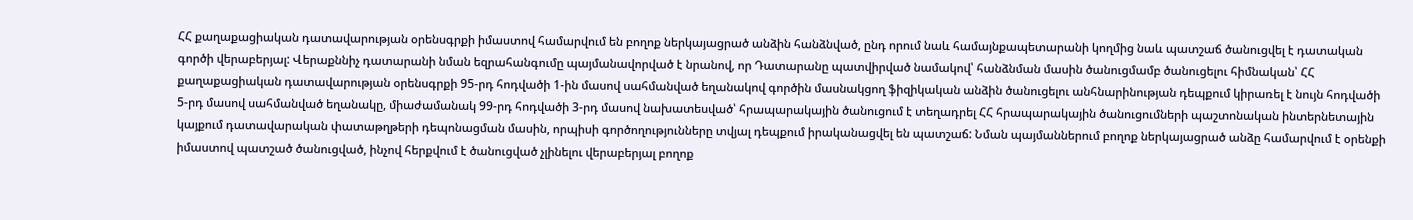ՀՀ քաղաքացիական դատավարության օրենսգրքի իմաստով համարվում են բողոք ներկայացրած անձին հանձնված, ընդ որում նաև համայնքապետարանի կողմից նաև պատշաճ ծանուցվել է դատական գործի վերաբերյալ: Վերաքննիչ դատարանի նման եզրահանգումը պայմանավորված է նրանով, որ Դատարանը պատվիրված նամակով՝ հանձնման մասին ծանուցմամբ ծանուցելու հիմնական՝ ՀՀ քաղաքացիական դատավարության օրենսգրքի 95-րդ հոդվածի 1-ին մասով սահմանված եղանակով գործին մասնակցող ֆիզիկական անձին ծանուցելու անհնարինության դեպքում կիրառել է նույն հոդվածի 5-րդ մասով սահմանված եղանակը, միաժամանակ 99-րդ հոդվածի 3-րդ մասով նախատեսված՝ հրապարակային ծանուցում է տեղադրել ՀՀ հրապարակային ծանուցումների պաշտոնական ինտերնետային կայքում դատավարական փատաթղթերի դեպոնացման մասին, որպիսի գործողությունները տվյալ դեպքում իրականացվել են պատշաճ: Նման պայմաններում բողոք ներկայացրած անձը համարվում է օրենքի իմաստով պատշած ծանուցված, ինչով հերքվում է ծանուցված չլինելու վերաբերյալ բողոք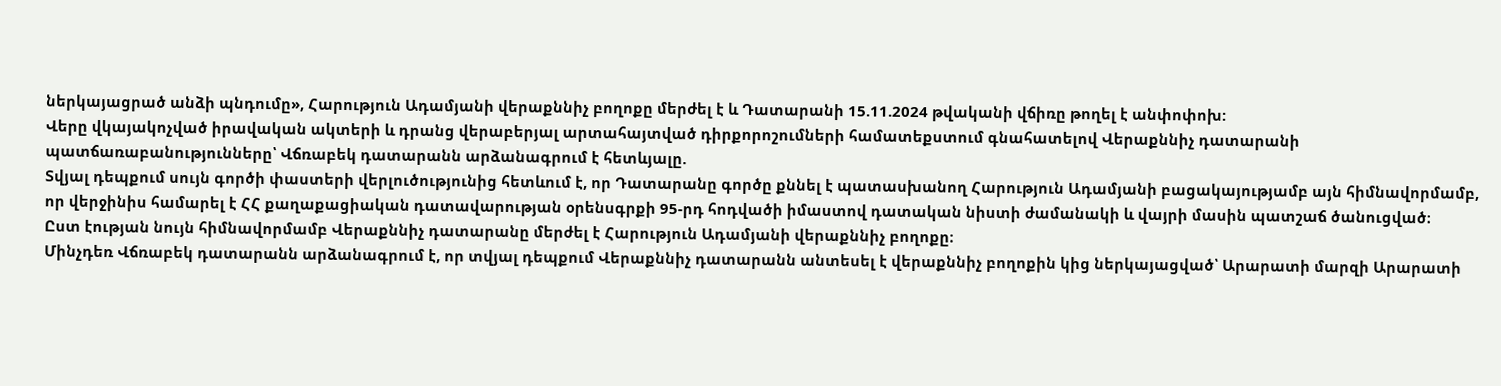ներկայացրած անձի պնդումը», Հարություն Ադամյանի վերաքննիչ բողոքը մերժել է և Դատարանի 15.11.2024 թվականի վճիռը թողել է անփոփոխ:
Վերը վկայակոչված իրավական ակտերի և դրանց վերաբերյալ արտահայտված դիրքորոշումների համատեքստում գնահատելով Վերաքննիչ դատարանի պատճառաբանությունները՝ Վճռաբեկ դատարանն արձանագրում է հետևյալը.
Տվյալ դեպքում սույն գործի փաստերի վերլուծությունից հետևում է, որ Դատարանը գործը քննել է պատասխանող Հարություն Ադամյանի բացակայությամբ այն հիմնավորմամբ, որ վերջինիս համարել է ՀՀ քաղաքացիական դատավարության օրենսգրքի 95-րդ հոդվածի իմաստով դատական նիստի ժամանակի և վայրի մասին պատշաճ ծանուցված։
Ըստ էության նույն հիմնավորմամբ Վերաքննիչ դատարանը մերժել է Հարություն Ադամյանի վերաքննիչ բողոքը։
Մինչդեռ Վճռաբեկ դատարանն արձանագրում է, որ տվյալ դեպքում Վերաքննիչ դատարանն անտեսել է վերաքննիչ բողոքին կից ներկայացված՝ Արարատի մարզի Արարատի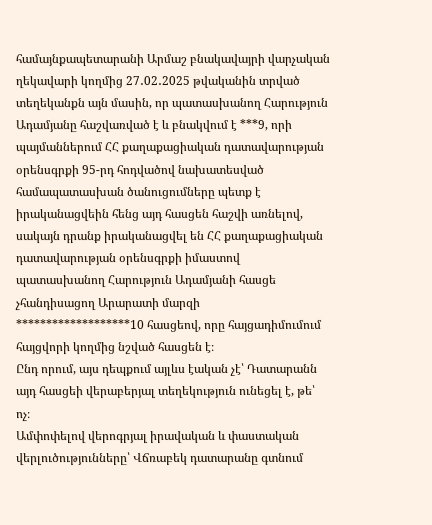համայնքապետարանի Արմաշ բնակավայրի վարչական ղեկավարի կողմից 27․02․2025 թվականին տրված տեղեկանքն այն մասին, որ պատասխանող Հարություն Ադամյանը հաշվառված է և բնակվում է ***9, որի պայմաններում ՀՀ քաղաքացիական դատավարության օրենսգրքի 95-րդ հոդվածով նախատեսված համապատասխան ծանուցումները պետք է իրականացվեին հենց այդ հասցեն հաշվի առնելով, սակայն դրանք իրականացվել են ՀՀ քաղաքացիական դատավարության օրենսգրքի իմաստով պատասխանող Հարություն Ադամյանի հասցե չհանդիսացող Արարատի մարզի *******************10 հասցեով, որը հայցադիմումում հայցվորի կողմից նշված հասցեն է։
Ընդ որում, այս դեպքում այլևս էական չէ՝ Դատարանն այդ հասցեի վերաբերյալ տեղեկություն ունեցել է, թե՝ ոչ։
Ամփոփելով վերոգրյալ իրավական և փաստական վերլուծությունները՝ Վճռաբեկ դատարանը գտնում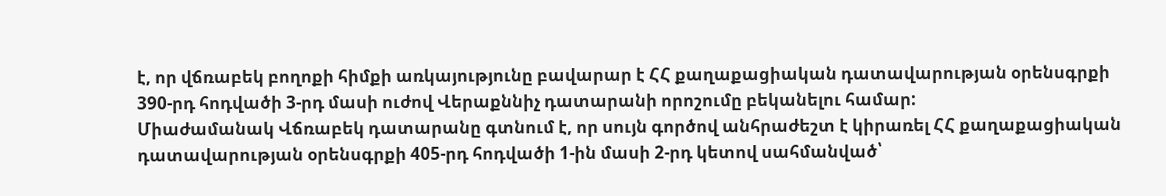է, որ վճռաբեկ բողոքի հիմքի առկայությունը բավարար է ՀՀ քաղաքացիական դատավարության օրենսգրքի 390-րդ հոդվածի 3-րդ մասի ուժով Վերաքննիչ դատարանի որոշումը բեկանելու համար:
Միաժամանակ Վճռաբեկ դատարանը գտնում է, որ սույն գործով անհրաժեշտ է կիրառել ՀՀ քաղաքացիական դատավարության օրենսգրքի 405-րդ հոդվածի 1-ին մասի 2-րդ կետով սահմանված՝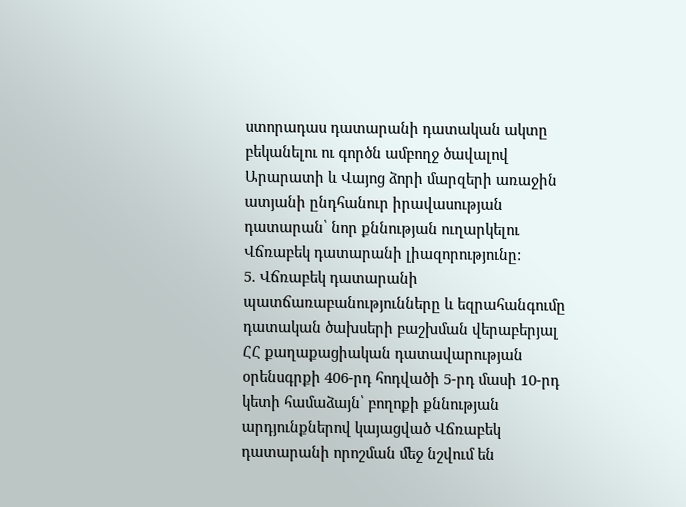ստորադաս դատարանի դատական ակտը բեկանելու ու գործն ամբողջ ծավալով Արարատի և Վայոց ձորի մարզերի առաջին ատյանի ընդհանուր իրավասության դատարան՝ նոր քննության ուղարկելու Վճռաբեկ դատարանի լիազորությունը:
5. Վճռաբեկ դատարանի պատճառաբանությունները և եզրահանգումը դատական ծախսերի բաշխման վերաբերյալ
ՀՀ քաղաքացիական դատավարության օրենսգրքի 406-րդ հոդվածի 5-րդ մասի 10-րդ կետի համաձայն՝ բողոքի քննության արդյունքներով կայացված Վճռաբեկ դատարանի որոշման մեջ նշվում են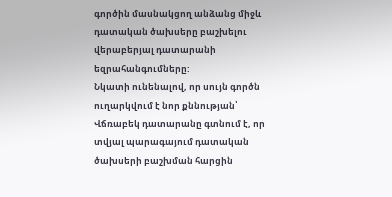գործին մասնակցող անձանց միջև դատական ծախսերը բաշխելու վերաբերյալ դատարանի եզրահանգումները:
Նկատի ունենալով, որ սույն գործն ուղարկվում է նոր քննության՝ Վճռաբեկ դատարանը գտնում է, որ տվյալ պարագայում դատական ծախսերի բաշխման հարցին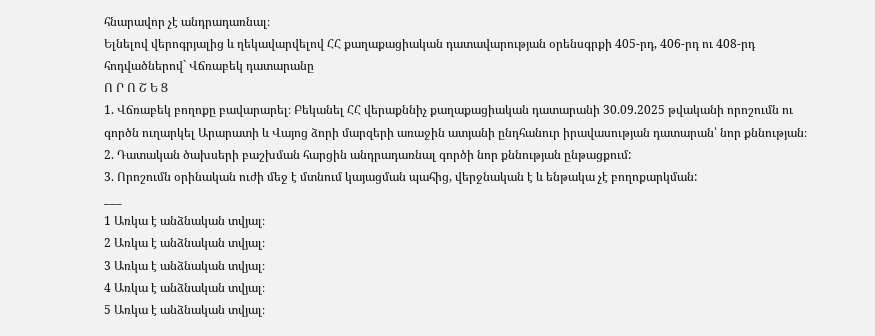հնարավոր չէ անդրադառնալ։
Ելնելով վերոգրյալից և ղեկավարվելով ՀՀ քաղաքացիական դատավարության օրենսգրքի 405-րդ, 406-րդ ու 408-րդ հոդվածներով` Վճռաբեկ դատարանը
Ո Ր Ո Շ Ե Ց
1. Վճռաբեկ բողոքը բավարարել։ Բեկանել ՀՀ վերաքննիչ քաղաքացիական դատարանի 30.09.2025 թվականի որոշումն ու գործն ուղարկել Արարատի և Վայոց ձորի մարզերի առաջին ատյանի ընդհանուր իրավասության դատարան՝ նոր քննության։
2. Դատական ծախսերի բաշխման հարցին անդրադառնալ գործի նոր քննության ընթացքում:
3. Որոշումն օրինական ուժի մեջ է մտնում կայացման պահից, վերջնական է և ենթակա չէ բողոքարկման:
___
1 Առկա է անձնական տվյալ։
2 Առկա է անձնական տվյալ։
3 Առկա է անձնական տվյալ։
4 Առկա է անձնական տվյալ։
5 Առկա է անձնական տվյալ։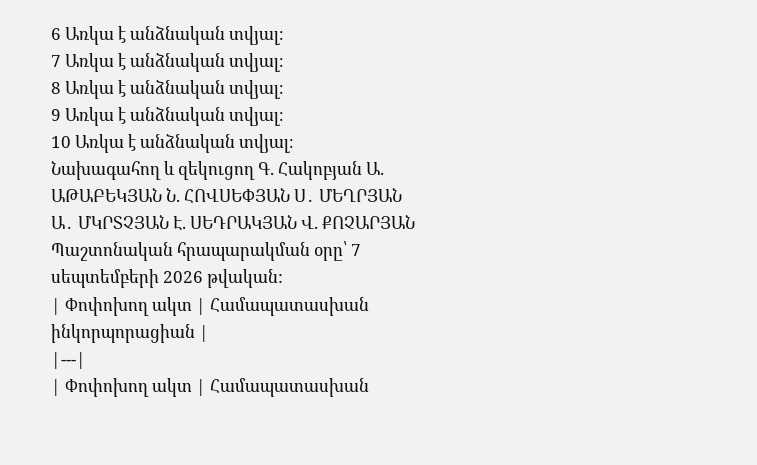6 Առկա է անձնական տվյալ։
7 Առկա է անձնական տվյալ։
8 Առկա է անձնական տվյալ։
9 Առկա է անձնական տվյալ։
10 Առկա է անձնական տվյալ։
Նախագահող և զեկուցող Գ. Հակոբյան Ա. ԱԹԱԲԵԿՅԱՆ Ն. ՀՈՎՍԵՓՅԱՆ Ս․ ՄԵՂՐՅԱՆ Ա․ ՄԿՐՏՉՅԱՆ Է. ՍԵԴՐԱԿՅԱՆ Վ. ՔՈՉԱՐՅԱՆ
Պաշտոնական հրապարակման օրը՝ 7 սեպտեմբերի 2026 թվական:
| Փոփոխող ակտ | Համապատասխան ինկորպորացիան |
|---|
| Փոփոխող ակտ | Համապատասխան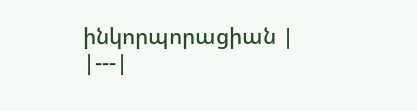ինկորպորացիան |
|---|